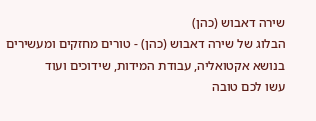שירה דאבוש (כהן)
הבלוג של שירה דאבוש (כהן) - טורים מחזקים ומעשירים בנושא אקטואליה, עבודת המידות, שידוכים ועוד
עשו לכם טובה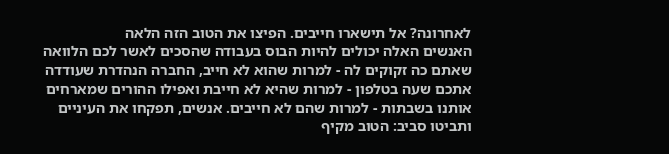לאחרונה? אל תישארו חייבים. הפיצו את הטוב הזה הלאה
האנשים האלה יכולים להיות הבוס בעבודה שהסכים לאשר לכם הלוואה שאתם כה זקוקים לה - למרות שהוא לא חייב, החברה הנהדרת שעודדה אתכם שעה בטלפון - למרות שהיא לא חייבת ואפילו ההורים שמארחים אותנו בשבתות - למרות שהם לא חייבים. אנשים, תפקחו את העיניים ותביטו סביב: הטוב מקיף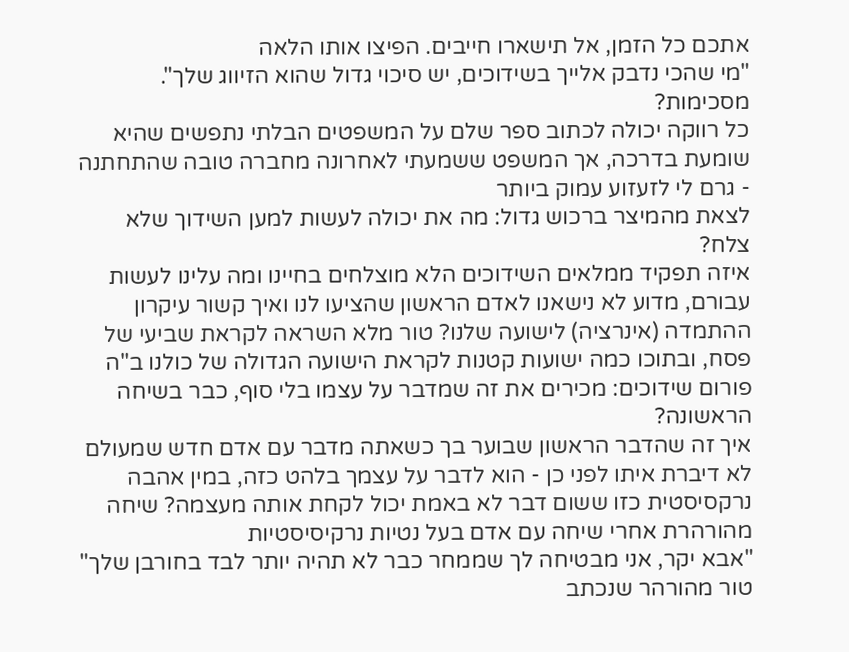אתכם כל הזמן, אל תישארו חייבים. הפיצו אותו הלאה
"מי שהכי נדבק אלייך בשידוכים, יש סיכוי גדול שהוא הזיווג שלך". מסכימות?
כל רווקה יכולה לכתוב ספר שלם על המשפטים הבלתי נתפשים שהיא שומעת בדרכה, אך המשפט ששמעתי לאחרונה מחברה טובה שהתחתנה - גרם לי לזעזוע עמוק ביותר
לצאת מהמיצר ברכוש גדול: מה את יכולה לעשות למען השידוך שלא צלח?
איזה תפקיד ממלאים השידוכים הלא מוצלחים בחיינו ומה עלינו לעשות עבורם, מדוע לא נישאנו לאדם הראשון שהציעו לנו ואיך קשור עיקרון ההתמדה (אינרציה) לישועה שלנו? טור מלא השראה לקראת שביעי של פסח, ובתוכו כמה ישועות קטנות לקראת הישועה הגדולה של כולנו ב"ה
פורום שידוכים: מכירים את זה שמדבר על עצמו בלי סוף, כבר בשיחה הראשונה?
איך זה שהדבר הראשון שבוער בך כשאתה מדבר עם אדם חדש שמעולם לא דיברת איתו לפני כן - הוא לדבר על עצמך בלהט כזה, במין אהבה נרקסיסטית כזו ששום דבר לא באמת יכול לקחת אותה מעצמה? שיחה מהורהרת אחרי שיחה עם אדם בעל נטיות נרקיסיסטיות
"אבא יקר, אני מבטיחה לך שממחר כבר לא תהיה יותר לבד בחורבן שלך"
טור מהורהר שנכתב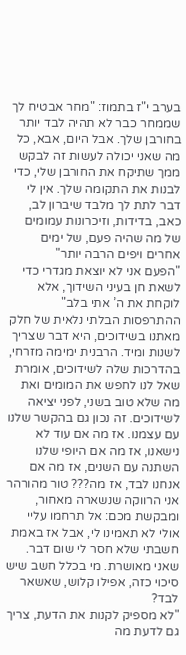בערב י"ז בתמוז: "מחר אבטיח לך שממחר כבר לא תהיה לבד יותר בחורבן שלך. אבל היום, אבא, כל מה שאני יכולה לעשות זה לבקש ממך שתיקח את החורבן שלי, כדי לבנות את התקומה שלך. אין לי דבר לתת לך מלבד שיברון לב, כאב, בדידות, וזיכרונות עמומים של מה שהיה פעם, של ימים אחרים ויפים הרבה יותר"
"הפעם אני לא יוצאת מגדרי כדי לשאת חן בעיני השידוך, אלא לוקחת את ה’ אתי בלב"
ההתרפסות הבלתי נלאית של חלק מאתנו בשידוכים, היא דבר שצריך לשנות ומיד. הרבנית ימימה מזרחי, בהדרכות שלה לשידוכים, אומרת שאל לנו לחפש את המומים ואת מה שלא טוב בשני, לפני יציאה לשידוכים. זה נכון גם בהקשר שלנו עם עצמנו. אז מה אם עוד לא נישאנו, אז מה אם היופי שלנו השתנה עם השנים, אז מה אם אנחנו לבד, אז מה??? טור מהורהר
אני הרווקה שנשארה מאחור, ומבקשת מכם: אל תרחמו עליי
אולי לא תאמינו לי, אבל אז באמת חשבתי שלא חסר לי שום דבר. שאני מאושרת. מי בכלל חשב שיש סיכוי כזה, אפילו קלוש, שאשאר לבד?
"לא מספיק לקנות את הדעת, צריך גם לדעת מה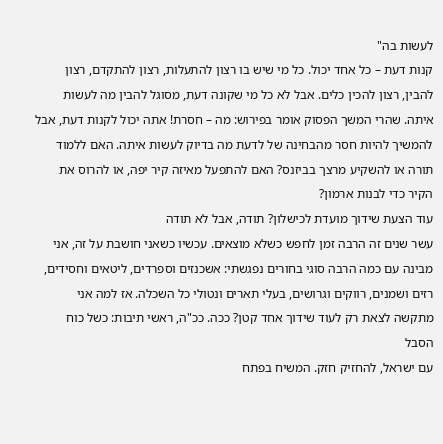לעשות בה"
קנות דעת – כל אחד יכול. כל מי שיש בו רצון להתעלות, רצון להתקדם, רצון להבין, רצון להכין כלים. אבל לא כל מי שקונה דעת, מסוגל להבין מה לעשות איתה. שהרי המשך הפסוק אומר בפירוש: מה – חסרת! אתה יכול לקנות דעת, אבל להמשיך להיות חסר מהבחינה של לדעת מה בדיוק לעשות איתה. האם ללמוד תורה או להשקיע מרצך בביזנס? האם להתפעל מאיזה קיר יפה, או להרוס את הקיר כדי לבנות ארמון?
עוד הצעת שידוך מועדת לכישלון? תודה, אבל לא תודה
עשר שנים זה הרבה זמן לחפש כשלא מוצאים. עכשיו כשאני חושבת על זה, אני מבינה עם כמה הרבה סוגי בחורים נפגשתי: אשכנזים וספרדים, ליטאים וחסידים, רזים ושמנים, רווקים וגרושים, בעלי תארים ונטולי כל השכלה. אז למה אני מתקשה לצאת רק לעוד שידוך אחד קטן? ככה. ככ"ה, ראשי תיבות: כשל כוח הסבל
עם ישראל, להחזיק חזק. המשיח בפתח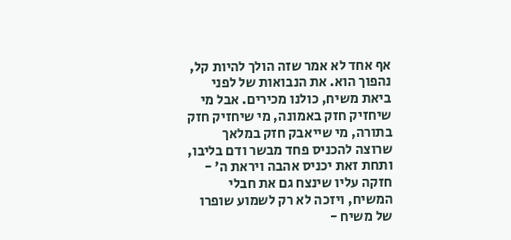אף אחד לא אמר שזה הולך להיות קל, נהפוך הוא. את הנבואות של לפני ביאת משיח, כולנו מכירים. אבל מי שיחזיק חזק באמונה, מי שיחזיק חזק בתורה, מי שייאבק חזק במלאך שרוצה להכניס פחד מבשר ודם בליבו, ותחת זאת יכניס אהבה ויראת ה' - חזקה עליו שינצח גם את חבלי המשיח, ויזכה לא רק לשמוע שופרו של משיח -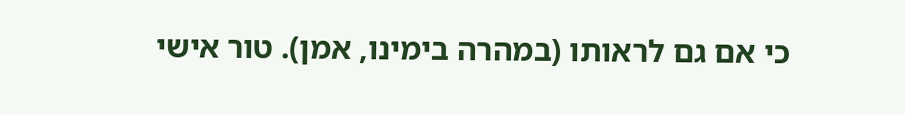כי אם גם לראותו (במהרה בימינו, אמן). טור אישי